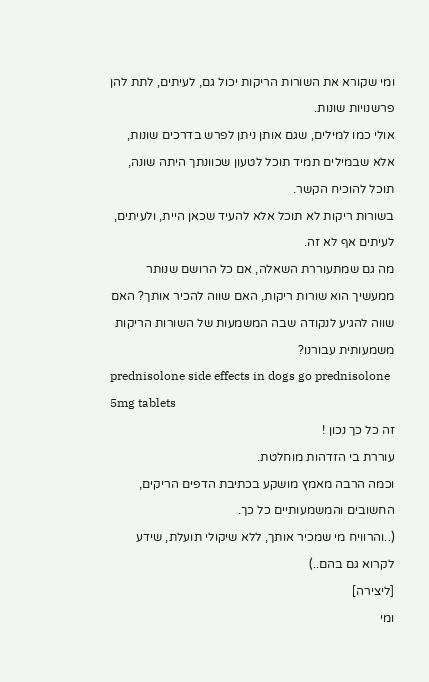ומי שקורא את השורות הריקות יכול גם, לעיתים, לתת להן פרשנויות שונות.
אולי כמו למילים, שגם אותן ניתן לפרש בדרכים שונות, אלא שבמילים תמיד תוכל לטעון שכוונתך היתה שונה, תוכל להוכיח הקשר.
בשורות ריקות לא תוכל אלא להעיד שכאן היית, ולעיתים, לעיתים אף לא זה.
מה גם שמתעוררת השאלה, אם כל הרושם שנותר ממעשיך הוא שורות ריקות, האם שווה להכיר אותך? האם שווה להגיע לנקודה שבה המשמעות של השורות הריקות משמעותית עבורנו?
prednisolone side effects in dogs go prednisolone 5mg tablets
זה כל כך נכון !
עוררת בי הזדהות מוחלטת.
וכמה הרבה מאמץ מושקע בכתיבת הדפים הריקים, החשובים והמשמעותיים כל כך.
(..והרוויח מי שמכיר אותך, ללא שיקולי תועלת, שידע לקרוא גם בהם..)
[ליצירה]
ומי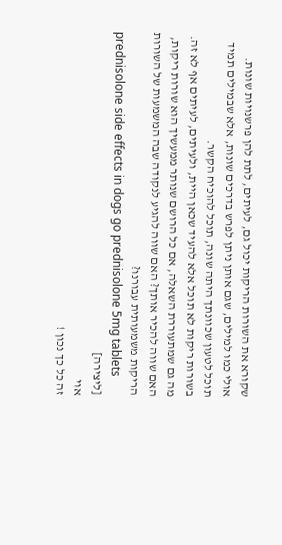שקורא את השורות הריקות יכול גם, לעיתים, לתת להן פרשנויות שונות.
אולי כמו למילים, שגם אותן ניתן לפרש בדרכים שונות, אלא שבמילים תמיד תוכל לטעון שכוונתך היתה שונה, תוכל להוכיח הקשר.
בשורות ריקות לא תוכל אלא להעיד שכאן היית, ולעיתים, לעיתים אף לא זה.
מה גם שמתעוררת השאלה, אם כל הרושם שנותר ממעשיך הוא שורות ריקות, האם שווה להכיר אותך? האם שווה להגיע לנקודה שבה המשמעות של השורות הריקות משמעותית עבורנו?
prednisolone side effects in dogs go prednisolone 5mg tablets
[ליצירה]
אוי
זה כל כך נכון !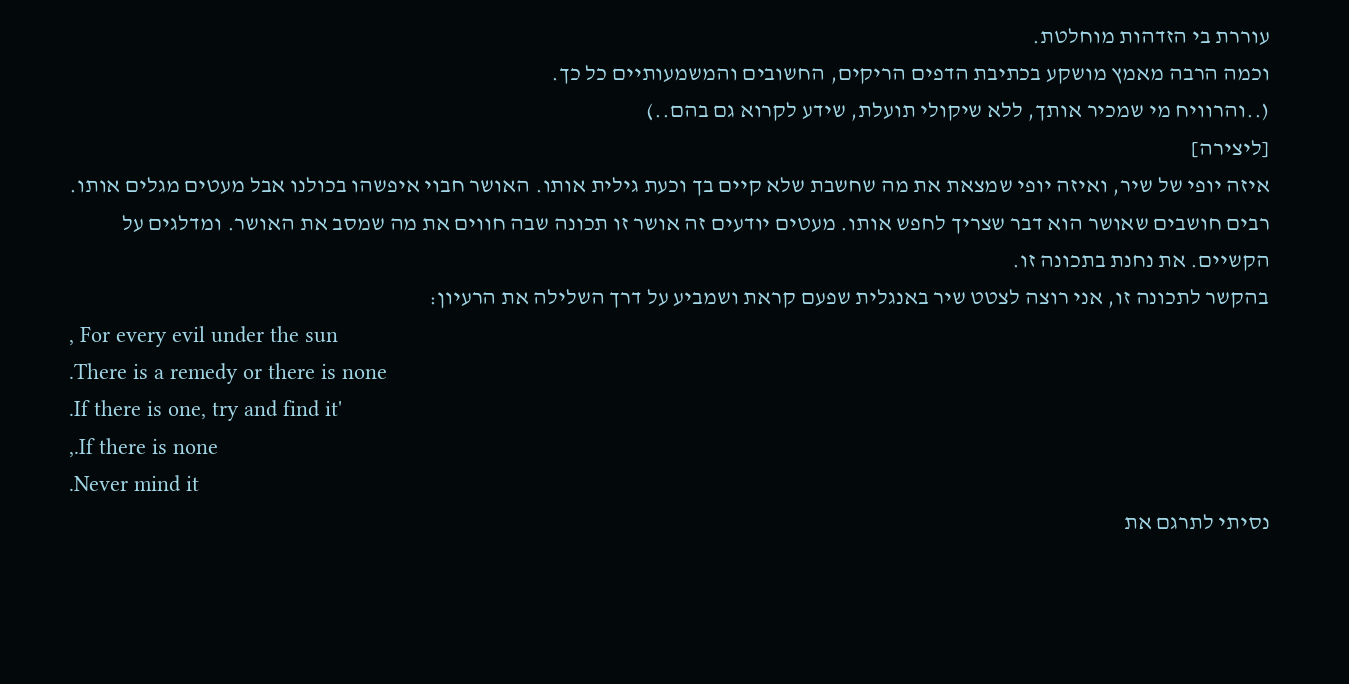עוררת בי הזדהות מוחלטת.
וכמה הרבה מאמץ מושקע בכתיבת הדפים הריקים, החשובים והמשמעותיים כל כך.
(..והרוויח מי שמכיר אותך, ללא שיקולי תועלת, שידע לקרוא גם בהם..)
[ליצירה]
איזה יופי של שיר, ואיזה יופי שמצאת את מה שחשבת שלא קיים בך וכעת גילית אותו. האושר חבוי איפשהו בכולנו אבל מעטים מגלים אותו. רבים חושבים שאושר הוא דבר שצריך לחפש אותו. מעטים יודעים זה אושר זו תכונה שבה חווים את מה שמסב את האושר. ומדלגים על הקשיים. את נחנת בתכונה זו.
בהקשר לתכונה זו, אני רוצה לצטט שיר באנגלית שפעם קראת ושמביע על דרך השלילה את הרעיון:
, For every evil under the sun
.There is a remedy or there is none
.If there is one, try and find it'
,.If there is none
.Never mind it
נסיתי לתרגם את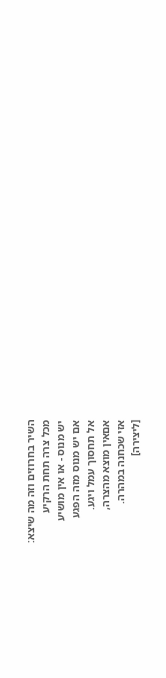השיר בחרוזים וזה מה שיצא:
מכל צרה תחת הרקיע
יש מנוס - או אין מושיע
אם יש מנוס מזה הפגע
אל תחסוך עמל ויגע.
אםאין מוצא מהצרה,
אזי שכחנה במהרה.
[ליצירה]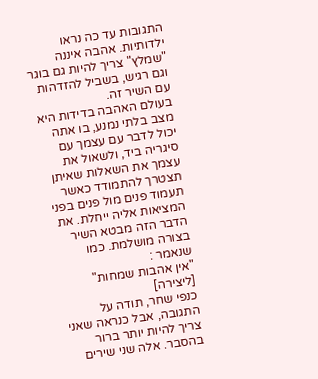התגובות עד כה נראו ילדותיות. אהבה איננה "שמלץ" צריך להיות גם בוגר וגם רגיש, בשביל להזדהות עם השיר זה.
בעולם האהבה בדידות היא מצב בלתי נמנע, בו אתה יכול לדבר עם עצמך עם סיגריה ביד, ולשאול את עצמך את השאלות שאיתן תצטרך להתמודד כאשר תעמוד פנים מול פנים בפני המציאות אליה ייחלת. את הדבר הזה מבטא השיר בצורה מושלמת. כמו שנאמר :
"אין אהבות שמחות"
[ליצירה]
כנפי שחר, תודה על התגובה, אבל כנראה שאני צריך להיות יותר ברור בהסבר. אלה שני שירים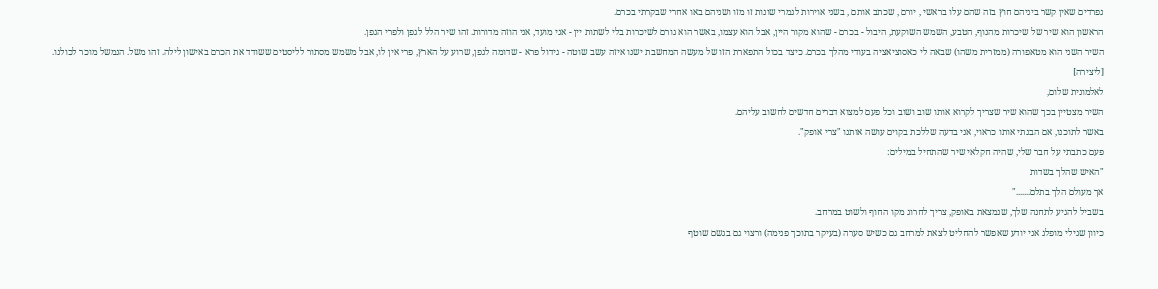נפרדים שאין קשר ביניהם חוץ בזה שהם עלו בראשי , יורם , שכתב אותם , בשני אוירות לגמרי שונות זו מזו ושניהם באו אחרי שבקרתי בכרם.
הראשון הוא שיר של שיכרות מהנוף, הטבע, השמש השוקעת, היבול - בכרם - שהוא מקור היין, אבל הוא עצמו, באשר הוא גורם לשיכרות בלי לשתות יין - אני מועד, אני הוזה מדורות. זהו שיר הלל לגפן ולפרי הגפן.
השיר השני הוא מטאפורה (ממזרית משהו) שבאה לי כאסוציאציה בעודי מהלך בכרם. כיצד בכול התפארת הזו של מעשה המחשבת ישנו איזה עשב שוטה - גידול פרא - שדומה לגפן, שרוע על הארץ, פרי אין לו, אבל משמש מסתור לליסטים ששודד את הכרם באישון לילה. זהו משל. הנמשל מוכר לכולנו.
[ליצירה]
לאלמונית שלום,
השיר מצטיין בכך שהוא שיר שצריך לקרוא אותו שוב ושוב וכל פעם למצוא דברים חדשים לחשוב עליהם.
באשר לתוכנו, אם הבנתי אותו כראוי, אני בדעה שללכת בקוים עושה אותנו "צרי אופק".
פעם כתבתי על חבר שלי, שהיה חקלאי שיר שהתחיל במילים:
"האיש שהלך בשדות
אך מעולם הלך בתלם......."
בשביל להגיע לתחנה שלך, שנמצאת באופק, צריך לחרוג מקו החוף ולשוט במרחב.
כיוון שגילי מופלג אני יודע שאפשר להחליט לצאת למרחב גם כשיש סערה (בעיקר בתוכך פנימה) ורצוי גם בגשם שוטף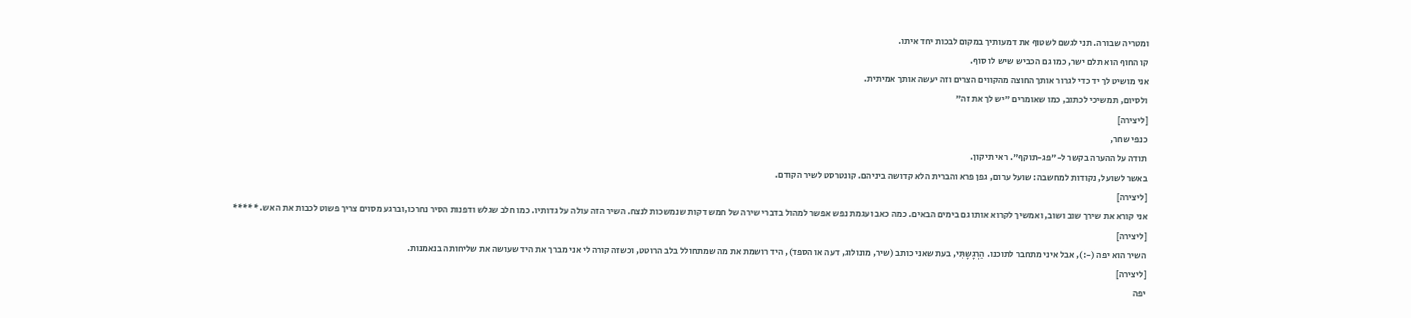ומטריה שבורה. תני לגשם לשטוף את דמעותיך במקום לבכות יחד איתו.
קו החוף הוא תלם ישר, כמו גם הכביש שיש לו סוף.
אני מושיט לך יד כדי לגרור אותך החוצה מהקווים הצרים וזה יעשה אותך אמיתית.
ולסיום, תמשיכי לכתוב, כמו שאומרים "יש לך את זה"
[ליצירה]
כנפי שחר,
תודה על ההערה בקשר ל-"פג-תוקף". ראי תיקון.
באשר לשועל, נקודות למחשבה: שועל ערום, גפן פרא והברית הלא קדושה ביניהם. קונטרסט לשיר הקודם.
[ליצירה]
אני קורא את שירך שוב ושוב, ואמשיך לקרוא אותו גם בימים הבאים. כמה כאב ועגמת נפש אפשר למהול בדברי שירה של חמש דקות שנמשכות לנצח. השיר הזה עולה על גדותיו. כמו חלב שגלש ודפנות הסיר נחרכו,וברגע מסוים צריך פשוט לכבות את האש. *****
[ליצירה]
השיר הוא יפה (-:), אבל איני מתחבר לתוכנו. הַרְגָשָתִּי, בעת שאני כותב (שיר, מונולוג, דעה או הספד), היד רושמת את מה שמתחולל בלב הרוטט, וכשזה קורה לי אני מברך את היד שעושה את שליחותה בנאמנות.
[ליצירה]
יפה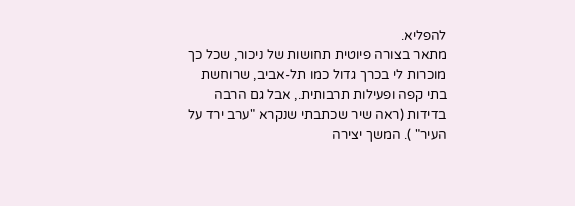להפליא.
מתאר בצורה פיוטית תחושות של ניכור, שכל כך מוכרות לי בכרך גדול כמו תל-אביב, שרוחשת בתי קפה ופעילות תרבותית., אבל גם הרבה בדידות (ראה שיר שכתבתי שנקרא "ערב ירד על העיר" ). המשך יצירה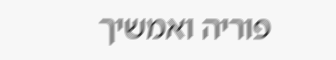פוריה ואמשיך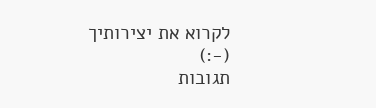לקרוא את יצירותיך (-:)
תגובות